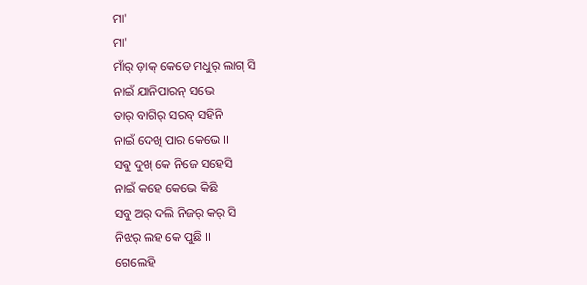ମା'
ମା'
ମାଁର୍ ଡ଼ାକ୍ କେଡେ ମଧୁର୍ ଲାଗ୍ ସି
ନାଇଁ ଯାନିପାରନ୍ ସଭେ
ତାର୍ ବାଗିର୍ ସରବ୍ ସହିନି
ନାଇଁ ଦେଖି ପାର କେଭେ ।।
ସଵୁ ଦୁଖ୍ କେ ନିଜେ ସହେସି
ନାଇଁ କହେ କେଭେ କିଛି
ସବୁ ଅର୍ ଦଲି ନିଜର୍ କର୍ ସି
ନିଝର୍ ଲହ କେ ପୁଛି ।।
ଗେଲେହି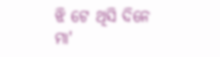ଝି ଟେ ଥିସି ଦିନେ
ମା'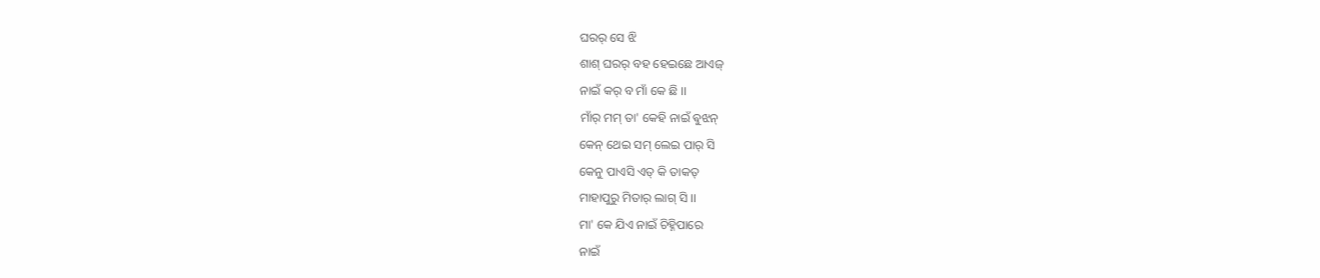ଘରର୍ ସେ ଝି
ଶାଶ୍ ଘରର୍ ବହ ହେଇଛେ ଆଏଜ୍
ନାଇଁ କର୍ ବ ମାଁ କେ ଛି ।।
ମାଁର୍ ମମ୍ ତା' କେହି ନାଇଁ ଵୁଝନ୍
କେନ୍ ଥେଇ ସମ୍ ଲେଇ ପାର୍ ସି
କେନୁ ପାଏସି ଏତ୍ କି ତାକତ୍
ମାହାପୁରୁ ମିତାର୍ ଲାଗ୍ ସି ।।
ମା' କେ ଯିଏ ନାଇଁ ଚିହ୍ନିପାରେ
ନାଇଁ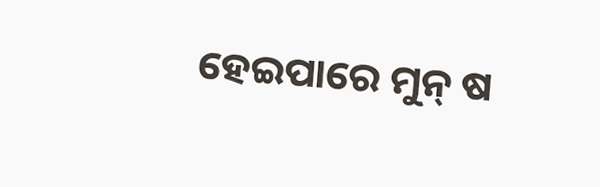ହେଇପାରେ ମୁନ୍ ଷ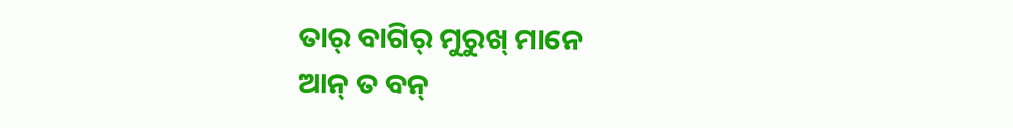ତାର୍ ବାଗିର୍ ମୁରୁଖ୍ ମାନେ
ଆନ୍ ତ ବନ୍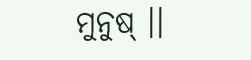ମୁନୁଷ୍ ।।